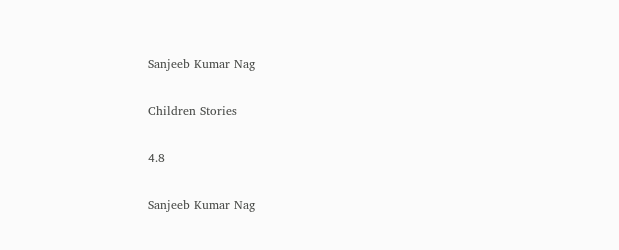Sanjeeb Kumar Nag

Children Stories

4.8

Sanjeeb Kumar Nag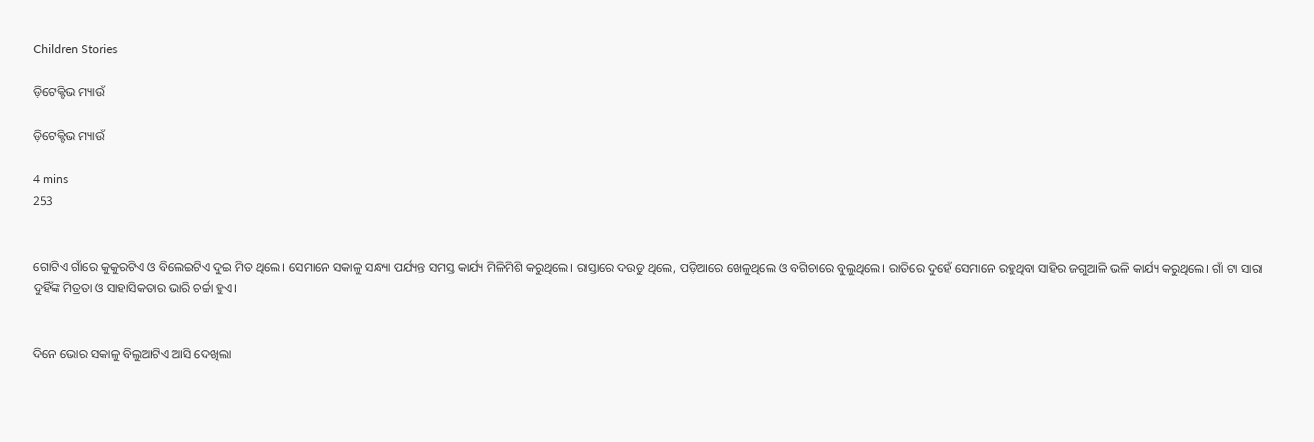Children Stories

ଡ଼ିଟେକ୍ଟିଭ ମ୍ୟାଉଁ

ଡ଼ିଟେକ୍ଟିଭ ମ୍ୟାଉଁ

4 mins
253


ଗୋଟିଏ ଗାଁରେ କୁକୁରଟିଏ ଓ ବିଲେଇଟିଏ ଦୁଇ ମିତ ଥିଲେ। ସେମାନେ ସକାଳୁ ସନ୍ଧ୍ୟା ପର୍ଯ୍ୟନ୍ତ ସମସ୍ତ କାର୍ଯ୍ୟ ମିଳିମିଶି କରୁଥିଲେ। ରାସ୍ତାରେ ଦଉଡୁ ଥିଲେ, ପଡ଼ିଆରେ ଖେଳୁଥିଲେ ଓ ବଗିଚାରେ ବୁଲୁଥିଲେ। ରାତିରେ ଦୁହେଁ ସେମାନେ ରହୁଥିବା ସାହିର ଜଗୁଆଳି ଭଳି କାର୍ଯ୍ୟ କରୁଥିଲେ। ଗାଁ ଟା ସାରା ଦୁହିଁଙ୍କ ମିତ୍ରତା ଓ ସାହାସିକତାର ଭାରି ଚର୍ଚ୍ଚା ହୁଏ।


ଦିନେ ଭୋର ସକାଳୁ ବିଲୁଆଟିଏ ଆସି ଦେଖିଲା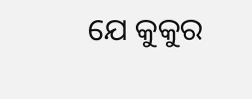ଯେ କୁକୁର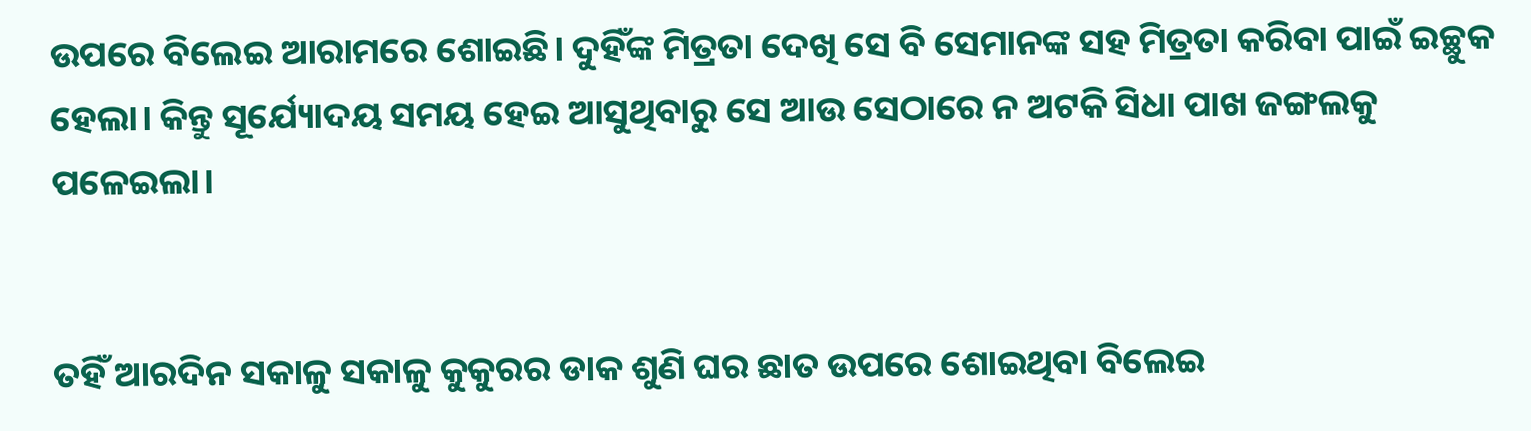ଉପରେ ବିଲେଇ ଆରାମରେ ଶୋଇଛି। ଦୁହିଁଙ୍କ ମିତ୍ରତା ଦେଖି ସେ ବି ସେମାନଙ୍କ ସହ ମିତ୍ରତା କରିବା ପାଇଁ ଇଚ୍ଛୁକ ହେଲା। କିନ୍ତୁ ସୂର୍ଯ୍ୟୋଦୟ ସମୟ ହେଇ ଆସୁଥିବାରୁ ସେ ଆଉ ସେଠାରେ ନ ଅଟକି ସିଧା ପାଖ ଜଙ୍ଗଲକୁ ପଳେଇଲା।


ତହିଁ ଆରଦିନ ସକାଳୁ ସକାଳୁ କୁକୁରର ଡାକ ଶୁଣି ଘର ଛାତ ଉପରେ ଶୋଇଥିବା ବିଲେଇ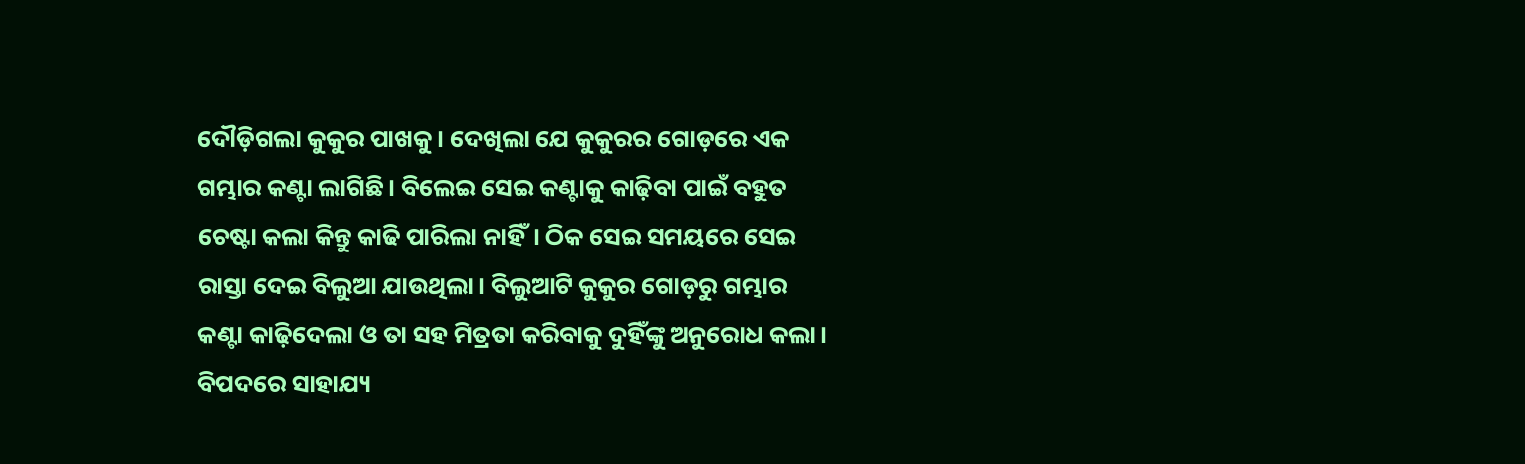ଦୌଡ଼ିଗଲା କୁକୁର ପାଖକୁ। ଦେଖିଲା ଯେ କୁକୁରର ଗୋଡ଼ରେ ଏକ ଗମ୍ଭାର କଣ୍ଟା ଲାଗିଛି। ବିଲେଇ ସେଇ କଣ୍ଟାକୁ କାଢ଼ିବା ପାଇଁ ବହୁତ ଚେଷ୍ଟା କଲା କିନ୍ତୁ କାଢି ପାରିଲା ନାହିଁ। ଠିକ ସେଇ ସମୟରେ ସେଇ ରାସ୍ତା ଦେଇ ବିଲୁଆ ଯାଉଥିଲା। ବିଲୁଆଟି କୁକୁର ଗୋଡ଼ରୁ ଗମ୍ଭାର କଣ୍ଟା କାଢ଼ିଦେଲା ଓ ତା ସହ ମିତ୍ରତା କରିବାକୁ ଦୁହିଁଙ୍କୁ ଅନୁରୋଧ କଲା। ବିପଦରେ ସାହାଯ୍ୟ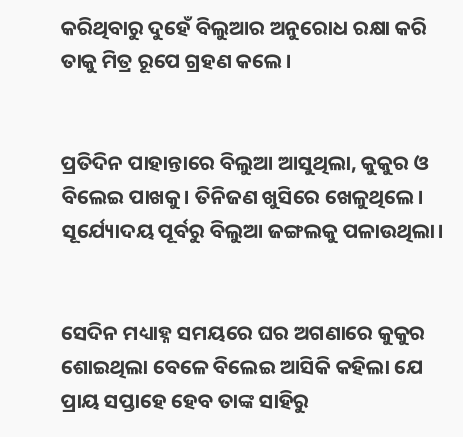କରିଥିବାରୁ ଦୁହେଁ ବିଲୁଆର ଅନୁରୋଧ ରକ୍ଷା କରି ତାକୁ ମିତ୍ର ରୂପେ ଗ୍ରହଣ କଲେ।


ପ୍ରତିଦିନ ପାହାନ୍ତାରେ ବିଲୁଆ ଆସୁଥିଲା, କୁକୁର ଓ ବିଲେଇ ପାଖକୁ। ତିନିଜଣ ଖୁସିରେ ଖେଳୁଥିଲେ। ସୂର୍ଯ୍ୟୋଦୟ ପୂର୍ବରୁ ବିଲୁଆ ଜଙ୍ଗଲକୁ ପଳାଉଥିଲା।


ସେଦିନ ମଧ୍ୟାହ୍ନ ସମୟରେ ଘର ଅଗଣାରେ କୁକୁର ଶୋଇଥିଲା ବେଳେ ବିଲେଇ ଆସିକି କହିଲା ଯେ ପ୍ରାୟ ସପ୍ତାହେ ହେବ ତାଙ୍କ ସାହିରୁ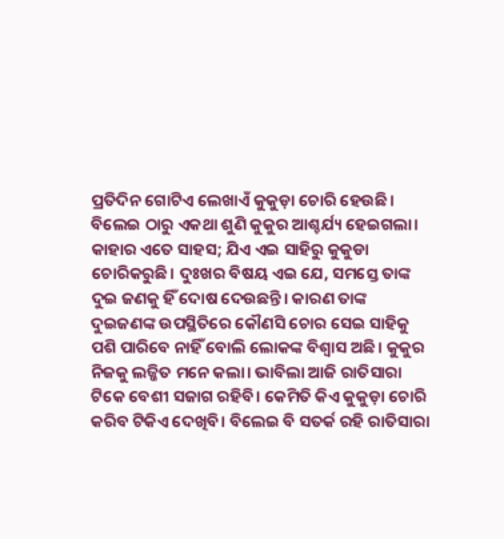ପ୍ରତିଦିନ ଗୋଟିଏ ଲେଖାଏଁ କୁକୁଡ଼ା ଚୋରି ହେଉଛି। ବିଲେଇ ଠାରୁ ଏକଥା ଶୁଣି କୁକୁର ଆଶ୍ଚର୍ଯ୍ୟ ହେଇଗଲା। କାହାର ଏତେ ସାହସ; ଯିଏ ଏଇ ସାହିରୁ କୁକୁଡା ଚୋରିକରୁଛି। ଦୁଃଖର ବିଷୟ ଏଇ ଯେ, ସମସ୍ତେ ତାଙ୍କ ଦୁଇ ଜଣକୁ ହିଁ ଦୋଷ ଦେଉଛନ୍ତି। କାରଣ ତାଙ୍କ ଦୁଇଜଣଙ୍କ ଉପସ୍ଥିତିରେ କୌଣସି ଚୋର ସେଇ ସାହିକୁ ପଶି ପାରିବେ ନାହିଁ ବୋଲି ଲୋକଙ୍କ ବିଶ୍ୱାସ ଅଛି। କୁକୁର ନିଜକୁ ଲଜ୍ଜିତ ମନେ କଲା। ଭାବିଲା ଆଜି ରାତିସାରା ଟିକେ ବେଶୀ ସଜାଗ ରହିବି। କେମିତି କିଏ କୁକୁଡ଼ା ଚୋରି କରିବ ଟିକିଏ ଦେଖିବି। ବିଲେଇ ବି ସତର୍କ ରହି ରାତିସାରା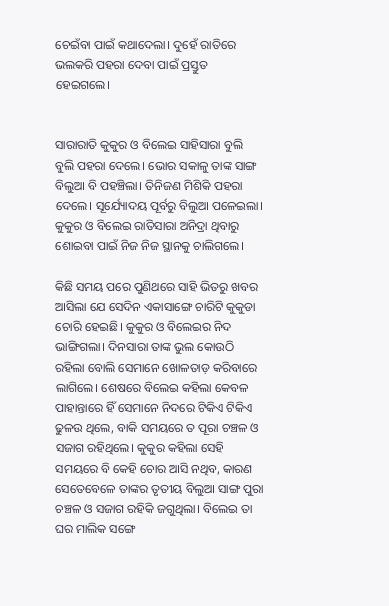ଚେଇଁବା ପାଇଁ କଥାଦେଲା। ଦୁହେଁ ରାତିରେ ଭଲକରି ପହରା ଦେବା ପାଇଁ ପ୍ରସ୍ତୁତ ହେଇଗଲେ।


ସାରାରାତି କୁକୁର ଓ ବିଲେଇ ସାହିସାରା ବୁଲି ବୁଲି ପହରା ଦେଲେ। ଭୋର ସକାଳୁ ତାଙ୍କ ସାଙ୍ଗ ବିଲୁଆ ବି ପହଞ୍ଚିଲା। ତିନିଜଣ ମିଶିକି ପହରା ଦେଲେ। ସୂର୍ଯ୍ୟୋଦୟ ପୂର୍ବରୁ ବିଲୁଆ ପଳେଇଲା। କୁକୁର ଓ ବିଲେଇ ରାତିସାରା ଅନିଦ୍ରା ଥିବାରୁ ଶୋଇବା ପାଇଁ ନିଜ ନିଜ ସ୍ଥାନକୁ ଚାଲିଗଲେ।

କିଛି ସମୟ ପରେ ପୁଣିଥରେ ସାହି ଭିତରୁ ଖବର ଆସିଲା ଯେ ସେଦିନ ଏକାସାଙ୍ଗେ ଚାରିଟି କୁକୁଡା ଚୋରି ହେଇଛି। କୁକୁର ଓ ବିଲେଇର ନିଦ ଭାଙ୍ଗିଗଲା। ଦିନସାରା ତାଙ୍କ ଭୁଲ କୋଉଠି ରହିଲା ବୋଲି ସେମାନେ ଖୋଳତାଡ଼ କରିବାରେ ଲାଗିଲେ। ଶେଷରେ ବିଲେଇ କହିଲା କେବଳ ପାହାନ୍ତାରେ ହିଁ ସେମାନେ ନିଦରେ ଟିକିଏ ଟିକିଏ ଢୁଳଉ ଥିଲେ, ବାକି ସମୟରେ ତ ପୂରା ଚଞ୍ଚଳ ଓ ସଜାଗ ରହିଥିଲେ। କୁକୁର କହିଲା ସେହି ସମୟରେ ବି କେହି ଚୋର ଆସି ନଥିବ, କାରଣ ସେତେବେଳେ ତାଙ୍କର ତୃତୀୟ ବିଲୁଆ ସାଙ୍ଗ ପୁରା ଚଞ୍ଚଳ ଓ ସଜାଗ ରହିକି ଜଗୁଥିଲା। ବିଲେଇ ତା ଘର ମାଲିକ ସଙ୍ଗେ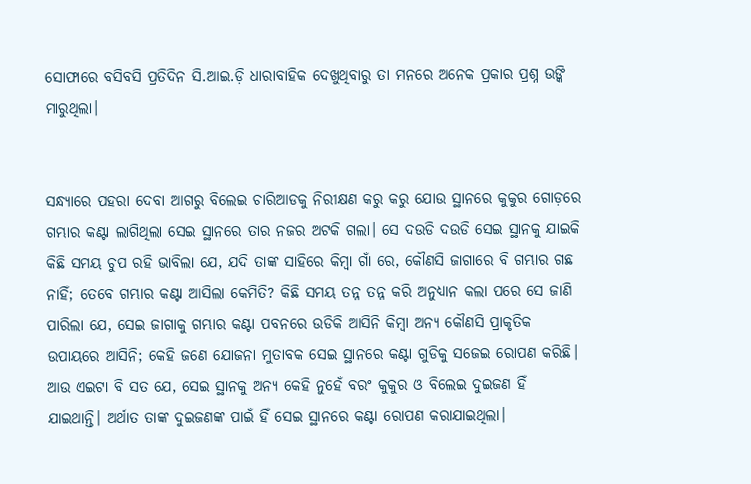ସୋଫାରେ ବସିବସି ପ୍ରତିଦିନ ସି.ଆଇ.ଡ଼ି ଧାରାବାହିକ ଦେଖୁଥିବାରୁ ତା ମନରେ ଅନେକ ପ୍ରକାର ପ୍ରଶ୍ନ ଉଙ୍କି ମାରୁଥିଲା।


ସନ୍ଧ୍ୟାରେ ପହରା ଦେବା ଆଗରୁ ବିଲେଇ ଚାରିଆଡକୁ ନିରୀକ୍ଷଣ କରୁ କରୁ ଯୋଉ ସ୍ଥାନରେ କୁକୁର ଗୋଡ଼ରେ ଗମ୍ଭାର କଣ୍ଟା ଲାଗିଥିଲା ସେଇ ସ୍ଥାନରେ ତାର ନଜର ଅଟକି ଗଲା। ସେ ଦଉଡି ଦଉଡି ସେଇ ସ୍ଥାନକୁ ଯାଇକି କିଛି ସମୟ ଚୁପ ରହି ଭାବିଲା ଯେ, ଯଦି ତାଙ୍କ ସାହିରେ କିମ୍ବା ଗାଁ ରେ, କୌଣସି ଜାଗାରେ ବି ଗମ୍ଭାର ଗଛ ନାହିଁ; ତେବେ ଗମ୍ଭାର କଣ୍ଟା ଆସିଲା କେମିତି? କିଛି ସମୟ ତନ୍ନ ତନ୍ନ କରି ଅନୁଧ୍ୟାନ କଲା ପରେ ସେ ଜାଣି ପାରିଲା ଯେ, ସେଇ ଜାଗାକୁ ଗମ୍ଭାର କଣ୍ଟା ପବନରେ ଉଡିକି ଆସିନି କିମ୍ବା ଅନ୍ୟ କୌଣସି ପ୍ରାକୃତିକ ଉପାୟରେ ଆସିନି; କେହି ଜଣେ ଯୋଜନା ମୁତାବକ ସେଇ ସ୍ଥାନରେ କଣ୍ଟା ଗୁଡିକୁ ସଜେଇ ରୋପଣ କରିଛି। ଆଉ ଏଇଟା ବି ସତ ଯେ, ସେଇ ସ୍ଥାନକୁ ଅନ୍ୟ କେହି ନୁହେଁ ବରଂ କୁକୁର ଓ ବିଲେଇ ଦୁଇଜଣ ହିଁ ଯାଇଥାନ୍ତି। ଅର୍ଥାତ ତାଙ୍କ ଦୁଇଜଣଙ୍କ ପାଇଁ ହିଁ ସେଇ ସ୍ଥାନରେ କଣ୍ଟା ରୋପଣ କରାଯାଇଥିଲା।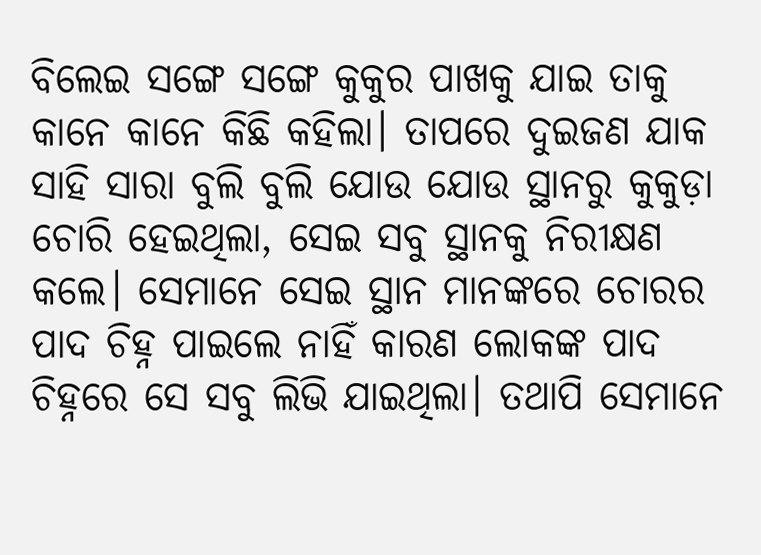ବିଲେଇ ସଙ୍ଗେ ସଙ୍ଗେ କୁକୁର ପାଖକୁ ଯାଇ ତାକୁ କାନେ କାନେ କିଛି କହିଲା। ତାପରେ ଦୁଇଜଣ ଯାକ ସାହି ସାରା ବୁଲି ବୁଲି ଯୋଉ ଯୋଉ ସ୍ଥାନରୁ କୁକୁଡ଼ା ଚୋରି ହେଇଥିଲା, ସେଇ ସବୁ ସ୍ଥାନକୁ ନିରୀକ୍ଷଣ କଲେ। ସେମାନେ ସେଇ ସ୍ଥାନ ମାନଙ୍କରେ ଚୋରର ପାଦ ଚିହ୍ନ ପାଇଲେ ନାହିଁ କାରଣ ଲୋକଙ୍କ ପାଦ ଚିହ୍ନରେ ସେ ସବୁ ଲିଭି ଯାଇଥିଲା। ତଥାପି ସେମାନେ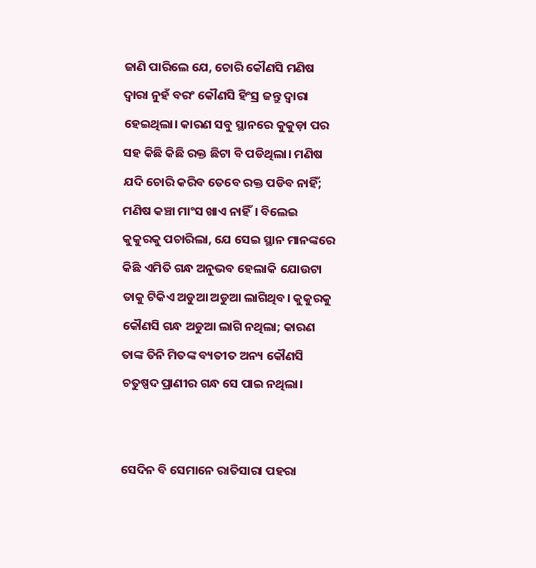ଜାଣି ପାରିଲେ ଯେ, ଚୋରି କୌଣସି ମଣିଷ ଦ୍ୱାରା ନୁହଁ ବରଂ କୌଣସି ହିଂସ୍ର ଜନ୍ତୁ ଦ୍ୱାରା ହେଇଥିଲା। କାରଣ ସବୁ ସ୍ଥାନରେ କୁକୁଡ଼ା ପର ସହ କିଛି କିଛି ରକ୍ତ ଛିଟା ବି ପଡିଥିଲା। ମଣିଷ ଯଦି ଚୋରି କରିବ ତେବେ ରକ୍ତ ପଡିବ ନାହିଁ; ମଣିଷ କଞ୍ଚା ମାଂସ ଖାଏ ନାହିଁ। ବିଲେଇ କୁକୁରକୁ ପଚାରିଲା, ଯେ ସେଇ ସ୍ଥାନ ମାନଙ୍କରେ କିଛି ଏମିତି ଗନ୍ଧ ଅନୁଭବ ହେଲାକି ଯୋଉଟା ତାକୁ ଟିକିଏ ଅଡୁଆ ଅଡୁଆ ଲାଗିଥିବ। କୁକୁରକୁ କୌଣସି ଗନ୍ଧ ଅଡୁଆ ଲାଗି ନଥିଲା; କାରଣ ତାଙ୍କ ତିନି ମିତଙ୍କ ବ୍ୟତୀତ ଅନ୍ୟ କୌଣସି ଚତୁଷ୍ପଦ ପ୍ରାଣୀର ଗନ୍ଧ ସେ ପାଇ ନଥିଲା।


ସେଦିନ ବି ସେମାନେ ରାତିସାରା ପହରା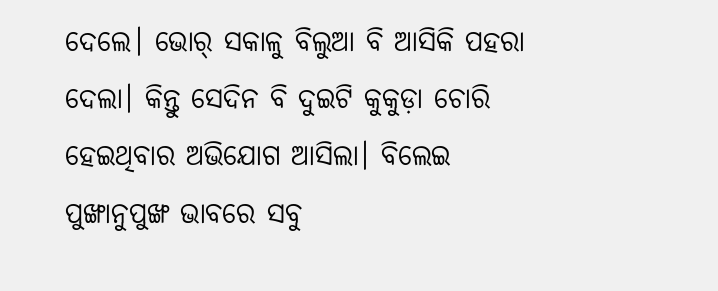ଦେଲେ। ଭୋର୍ ସକାଳୁ ବିଲୁଆ ବି ଆସିକି ପହରା ଦେଲା। କିନ୍ତୁ ସେଦିନ ବି ଦୁଇଟି କୁକୁଡ଼ା ଚୋରି ହେଇଥିବାର ଅଭିଯୋଗ ଆସିଲା। ବିଲେଇ ପୁଙ୍ଖାନୁପୁଙ୍ଖ ଭାବରେ ସବୁ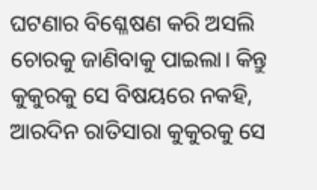ଘଟଣାର ବିଶ୍ଳେଷଣ କରି ଅସଲି ଚୋରକୁ ଜାଣିବାକୁ ପାଇଲା। କିନ୍ତୁ କୁକୁରକୁ ସେ ବିଷୟରେ ନକହି, ଆରଦିନ ରାତିସାରା କୁକୁରକୁ ସେ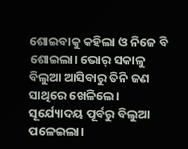ଶୋଇବାକୁ କହିଲା ଓ ନିଜେ ବି ଶୋଇଲା। ଭୋର୍ ସକାଳୁ ବିଲୁଆ ଆସିବାରୁ ତିନି ଜଣ ସାଥିରେ ଖେଳିଲେ। ସୂର୍ଯ୍ୟୋଦୟ ପୂର୍ବରୁ ବିଲୁଆ ପଳେଇଲା।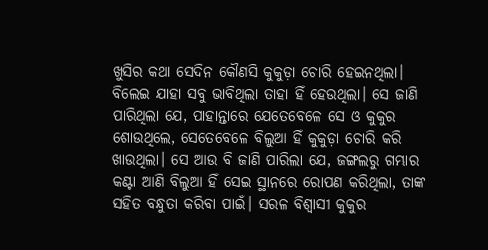ଖୁସିର କଥା ସେଦିନ କୌଣସି କୁକୁଡ଼ା ଚୋରି ହେଇନଥିଲା। ବିଲେଇ ଯାହା ସବୁ ଭାବିଥିଲା ତାହା ହିଁ ହେଉଥିଲା। ସେ ଜାଣି ପାରିଥିଲା ଯେ, ପାହାନ୍ତାରେ ଯେତେବେଳେ ସେ ଓ କୁକୁର ଶୋଉଥିଲେ, ସେତେବେଳେ ବିଲୁଆ ହିଁ କୁକୁଡ଼ା ଚୋରି କରି ଖାଉଥିଲା। ସେ ଆଉ ବି ଜାଣି ପାରିଲା ଯେ, ଜଙ୍ଗଲରୁ ଗମ୍ଭାର କଣ୍ଟା ଆଣି ବିଲୁଆ ହିଁ ସେଇ ସ୍ଥାନରେ ରୋପଣ କରିଥିଲା, ତାଙ୍କ ସହିତ ବନ୍ଧୁତା କରିବା ପାଇଁ। ସରଳ ବିଶ୍ବାସୀ କୁକୁର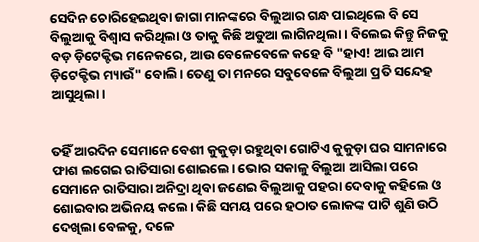ସେଦିନ ଚୋରିହେଇଥିବା ଜାଗା ମାନଙ୍କରେ ବିଲୁଆର ଗନ୍ଧ ପାଇଥିଲେ ବି ସେ ବିଲୁଆକୁ ବିଶ୍ବାସ କରିଥିଲା ଓ ତାକୁ କିଛି ଅଡୁଆ ଲାଗିନଥିଲା। ବିଲେଇ କିନ୍ତୁ ନିଜକୁ ବଡ଼ ଡ଼ିଟେକ୍ଟିଭ ମନେକରେ, ଆଉ ବେଳେବେଳେ କହେ ବି "ହାଏ! ଆଇ ଆମ ଡ଼ିଟେକ୍ଟିଭ ମ୍ୟାଉଁ" ବୋଲି। ତେଣୁ ତା ମନରେ ସବୁବେଳେ ବିଲୁଆ ପ୍ରତି ସନ୍ଦେହ ଆସୁଥିଲା।


ତହିଁ ଆରଦିନ ସେମାନେ ବେଶୀ କୁକୁଡ଼ା ରହୁଥିବା ଗୋଟିଏ କୁକୁଡ଼ା ଘର ସାମନାରେ ଫାଶ ଲଗେଇ ରାତିସାରା ଶୋଇଲେ। ଭୋର ସକାଳୁ ବିଲୁଆ ଆସିଲା ପରେ ସେମାନେ ରାତିସାରା ଅନିଦ୍ରା ଥିବା ଜଣେଇ ବିଲୁଆକୁ ପହରା ଦେବାକୁ କହିଲେ ଓ ଶୋଇବାର ଅଭିନୟ କଲେ। କିଛି ସମୟ ପରେ ହଠାତ ଲୋକଙ୍କ ପାଟି ଶୁଣି ଉଠି ଦେଖିଲା ବେଳକୁ, ଦଳେ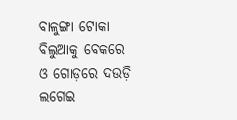ବାଳୁଙ୍ଗା ଟୋକା ବିଲୁଆକୁ ବେକରେ ଓ ଗୋଡ଼ରେ ଦଉଡ଼ି ଲଗେଇ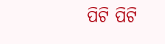ପିଟି ପିଟି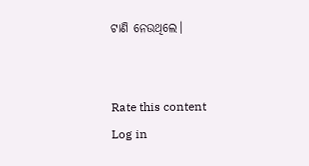ଟାଣି ନେଉଥିଲେ।


Rate this content
Log in